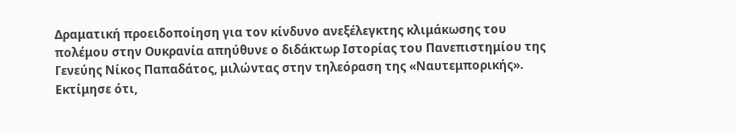Δραματική προειδοποίηση για τον κίνδυνο ανεξέλεγκτης κλιμάκωσης του πολέμου στην Ουκρανία απηύθυνε ο διδάκτωρ Ιστορίας του Πανεπιστημίου της Γενεύης Νίκος Παπαδάτος, μιλώντας στην τηλεόραση της «Ναυτεμπορικής». Εκτίμησε ότι,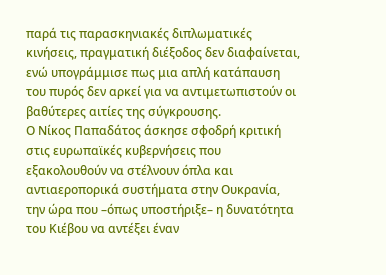παρά τις παρασκηνιακές διπλωματικές κινήσεις, πραγματική διέξοδος δεν διαφαίνεται, ενώ υπογράμμισε πως μια απλή κατάπαυση του πυρός δεν αρκεί για να αντιμετωπιστούν οι βαθύτερες αιτίες της σύγκρουσης.
Ο Νίκος Παπαδάτος άσκησε σφοδρή κριτική στις ευρωπαϊκές κυβερνήσεις που εξακολουθούν να στέλνουν όπλα και αντιαεροπορικά συστήματα στην Ουκρανία, την ώρα που –όπως υποστήριξε– η δυνατότητα του Κιέβου να αντέξει έναν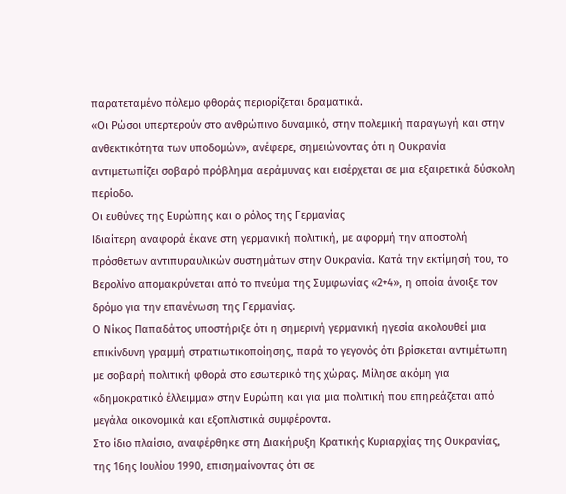παρατεταμένο πόλεμο φθοράς περιορίζεται δραματικά.
«Οι Ρώσοι υπερτερούν στο ανθρώπινο δυναμικό, στην πολεμική παραγωγή και στην ανθεκτικότητα των υποδομών», ανέφερε, σημειώνοντας ότι η Ουκρανία αντιμετωπίζει σοβαρό πρόβλημα αεράμυνας και εισέρχεται σε μια εξαιρετικά δύσκολη περίοδο.
Οι ευθύνες της Ευρώπης και ο ρόλος της Γερμανίας
Ιδιαίτερη αναφορά έκανε στη γερμανική πολιτική, με αφορμή την αποστολή πρόσθετων αντιπυραυλικών συστημάτων στην Ουκρανία. Κατά την εκτίμησή του, το Βερολίνο απομακρύνεται από το πνεύμα της Συμφωνίας «2+4», η οποία άνοιξε τον δρόμο για την επανένωση της Γερμανίας.
Ο Νίκος Παπαδάτος υποστήριξε ότι η σημερινή γερμανική ηγεσία ακολουθεί μια επικίνδυνη γραμμή στρατιωτικοποίησης, παρά το γεγονός ότι βρίσκεται αντιμέτωπη με σοβαρή πολιτική φθορά στο εσωτερικό της χώρας. Μίλησε ακόμη για «δημοκρατικό έλλειμμα» στην Ευρώπη και για μια πολιτική που επηρεάζεται από μεγάλα οικονομικά και εξοπλιστικά συμφέροντα.
Στο ίδιο πλαίσιο, αναφέρθηκε στη Διακήρυξη Κρατικής Κυριαρχίας της Ουκρανίας, της 16ης Ιουλίου 1990, επισημαίνοντας ότι σε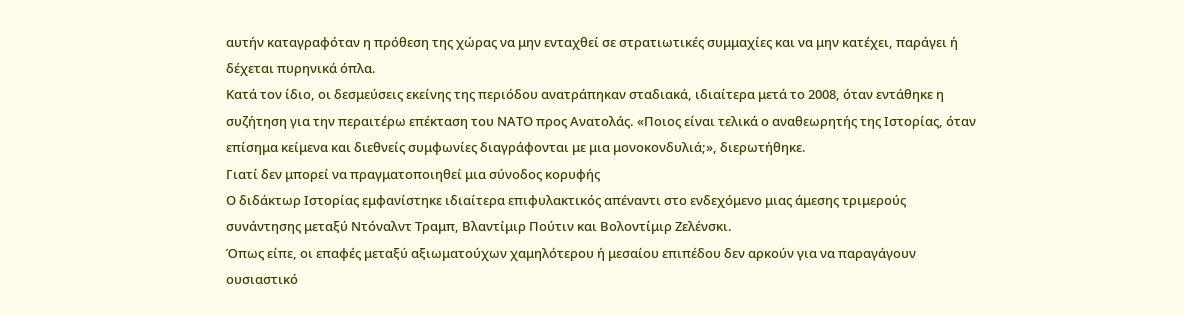αυτήν καταγραφόταν η πρόθεση της χώρας να μην ενταχθεί σε στρατιωτικές συμμαχίες και να μην κατέχει, παράγει ή δέχεται πυρηνικά όπλα.
Κατά τον ίδιο, οι δεσμεύσεις εκείνης της περιόδου ανατράπηκαν σταδιακά, ιδιαίτερα μετά το 2008, όταν εντάθηκε η συζήτηση για την περαιτέρω επέκταση του ΝΑΤΟ προς Ανατολάς. «Ποιος είναι τελικά ο αναθεωρητής της Ιστορίας, όταν επίσημα κείμενα και διεθνείς συμφωνίες διαγράφονται με μια μονοκονδυλιά;», διερωτήθηκε.
Γιατί δεν μπορεί να πραγματοποιηθεί μια σύνοδος κορυφής
Ο διδάκτωρ Ιστορίας εμφανίστηκε ιδιαίτερα επιφυλακτικός απέναντι στο ενδεχόμενο μιας άμεσης τριμερούς συνάντησης μεταξύ Ντόναλντ Τραμπ, Βλαντίμιρ Πούτιν και Βολοντίμιρ Ζελένσκι.
Όπως είπε, οι επαφές μεταξύ αξιωματούχων χαμηλότερου ή μεσαίου επιπέδου δεν αρκούν για να παραγάγουν ουσιαστικό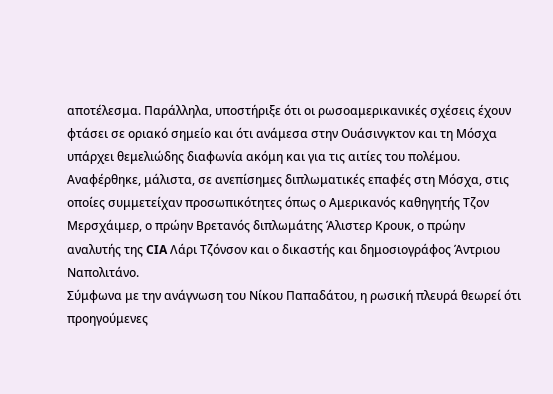αποτέλεσμα. Παράλληλα, υποστήριξε ότι οι ρωσοαμερικανικές σχέσεις έχουν φτάσει σε οριακό σημείο και ότι ανάμεσα στην Ουάσινγκτον και τη Μόσχα υπάρχει θεμελιώδης διαφωνία ακόμη και για τις αιτίες του πολέμου.
Αναφέρθηκε, μάλιστα, σε ανεπίσημες διπλωματικές επαφές στη Μόσχα, στις οποίες συμμετείχαν προσωπικότητες όπως ο Αμερικανός καθηγητής Τζον Μερσχάιμερ, ο πρώην Βρετανός διπλωμάτης Άλιστερ Κρουκ, ο πρώην αναλυτής της CIA Λάρι Τζόνσον και ο δικαστής και δημοσιογράφος Άντριου Ναπολιτάνο.
Σύμφωνα με την ανάγνωση του Νίκου Παπαδάτου, η ρωσική πλευρά θεωρεί ότι προηγούμενες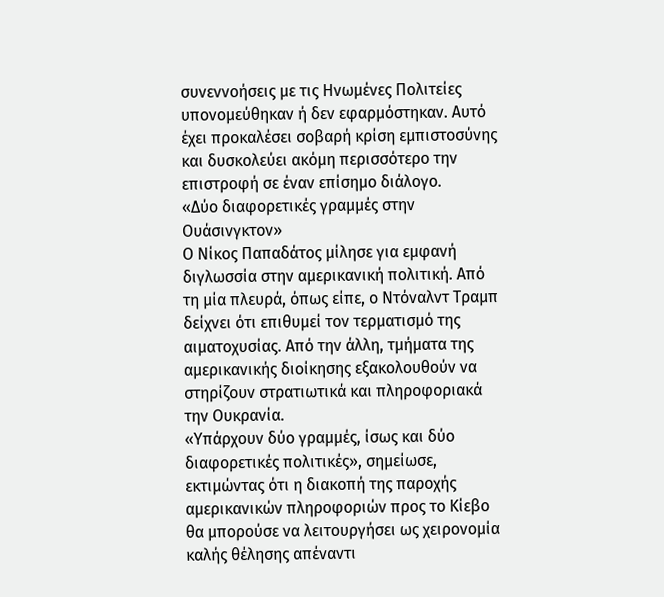συνεννοήσεις με τις Ηνωμένες Πολιτείες υπονομεύθηκαν ή δεν εφαρμόστηκαν. Αυτό έχει προκαλέσει σοβαρή κρίση εμπιστοσύνης και δυσκολεύει ακόμη περισσότερο την επιστροφή σε έναν επίσημο διάλογο.
«Δύο διαφορετικές γραμμές στην Ουάσινγκτον»
Ο Νίκος Παπαδάτος μίλησε για εμφανή διγλωσσία στην αμερικανική πολιτική. Από τη μία πλευρά, όπως είπε, ο Ντόναλντ Τραμπ δείχνει ότι επιθυμεί τον τερματισμό της αιματοχυσίας. Από την άλλη, τμήματα της αμερικανικής διοίκησης εξακολουθούν να στηρίζουν στρατιωτικά και πληροφοριακά την Ουκρανία.
«Υπάρχουν δύο γραμμές, ίσως και δύο διαφορετικές πολιτικές», σημείωσε, εκτιμώντας ότι η διακοπή της παροχής αμερικανικών πληροφοριών προς το Κίεβο θα μπορούσε να λειτουργήσει ως χειρονομία καλής θέλησης απέναντι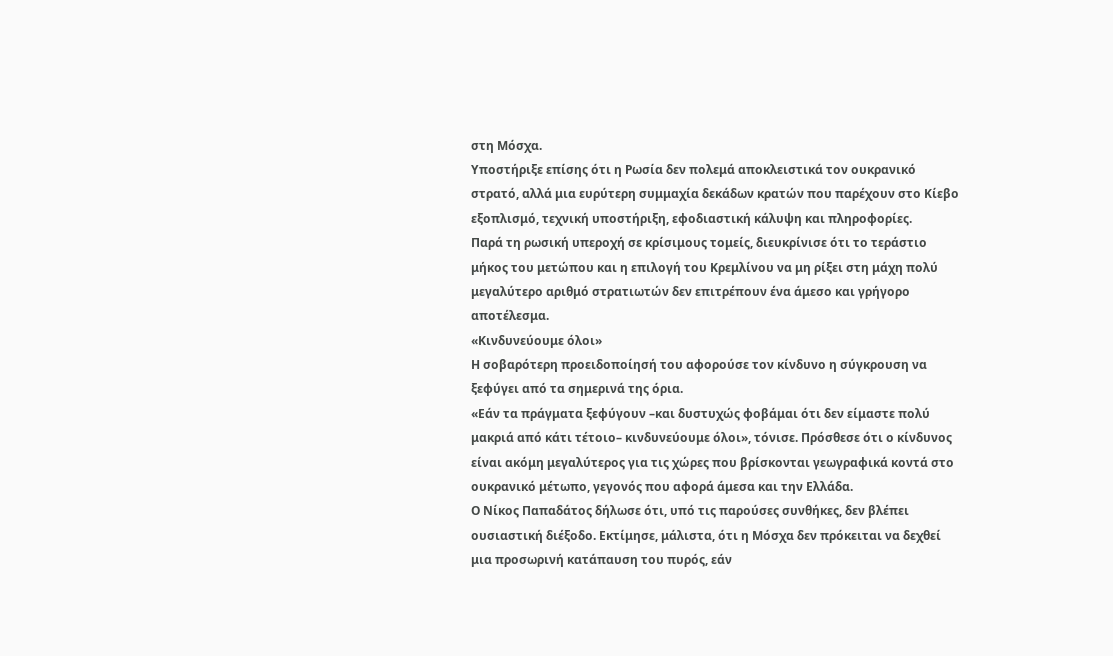στη Μόσχα.
Υποστήριξε επίσης ότι η Ρωσία δεν πολεμά αποκλειστικά τον ουκρανικό στρατό, αλλά μια ευρύτερη συμμαχία δεκάδων κρατών που παρέχουν στο Κίεβο εξοπλισμό, τεχνική υποστήριξη, εφοδιαστική κάλυψη και πληροφορίες.
Παρά τη ρωσική υπεροχή σε κρίσιμους τομείς, διευκρίνισε ότι το τεράστιο μήκος του μετώπου και η επιλογή του Κρεμλίνου να μη ρίξει στη μάχη πολύ μεγαλύτερο αριθμό στρατιωτών δεν επιτρέπουν ένα άμεσο και γρήγορο αποτέλεσμα.
«Κινδυνεύουμε όλοι»
Η σοβαρότερη προειδοποίησή του αφορούσε τον κίνδυνο η σύγκρουση να ξεφύγει από τα σημερινά της όρια.
«Εάν τα πράγματα ξεφύγουν –και δυστυχώς φοβάμαι ότι δεν είμαστε πολύ μακριά από κάτι τέτοιο– κινδυνεύουμε όλοι», τόνισε. Πρόσθεσε ότι ο κίνδυνος είναι ακόμη μεγαλύτερος για τις χώρες που βρίσκονται γεωγραφικά κοντά στο ουκρανικό μέτωπο, γεγονός που αφορά άμεσα και την Ελλάδα.
Ο Νίκος Παπαδάτος δήλωσε ότι, υπό τις παρούσες συνθήκες, δεν βλέπει ουσιαστική διέξοδο. Εκτίμησε, μάλιστα, ότι η Μόσχα δεν πρόκειται να δεχθεί μια προσωρινή κατάπαυση του πυρός, εάν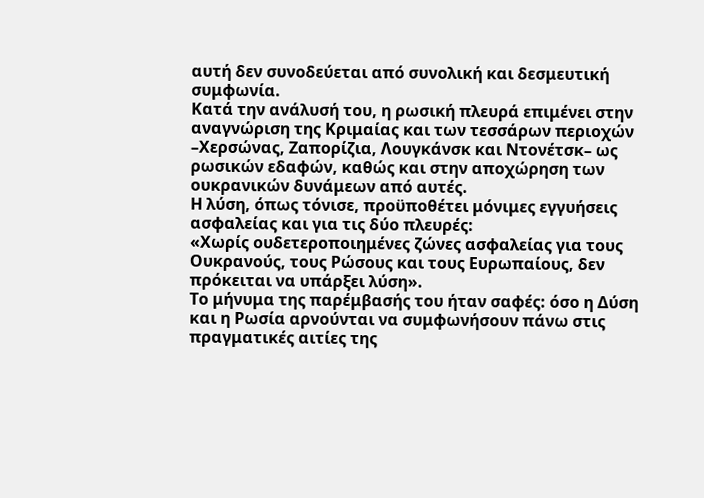αυτή δεν συνοδεύεται από συνολική και δεσμευτική συμφωνία.
Κατά την ανάλυσή του, η ρωσική πλευρά επιμένει στην αναγνώριση της Κριμαίας και των τεσσάρων περιοχών –Χερσώνας, Ζαπορίζια, Λουγκάνσκ και Ντονέτσκ– ως ρωσικών εδαφών, καθώς και στην αποχώρηση των ουκρανικών δυνάμεων από αυτές.
Η λύση, όπως τόνισε, προϋποθέτει μόνιμες εγγυήσεις ασφαλείας και για τις δύο πλευρές:
«Χωρίς ουδετεροποιημένες ζώνες ασφαλείας για τους Ουκρανούς, τους Ρώσους και τους Ευρωπαίους, δεν πρόκειται να υπάρξει λύση».
Το μήνυμα της παρέμβασής του ήταν σαφές: όσο η Δύση και η Ρωσία αρνούνται να συμφωνήσουν πάνω στις πραγματικές αιτίες της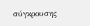σύγκρουσης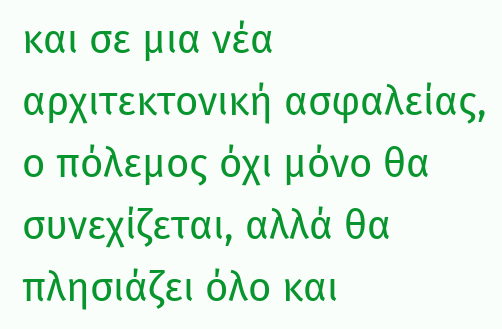και σε μια νέα αρχιτεκτονική ασφαλείας, ο πόλεμος όχι μόνο θα συνεχίζεται, αλλά θα πλησιάζει όλο και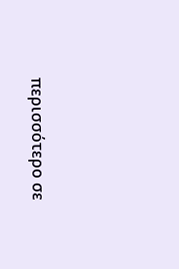περισσότερο σε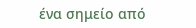ένα σημείο από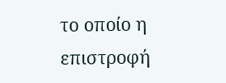το οποίο η επιστροφή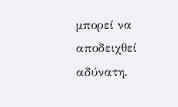μπορεί να αποδειχθεί αδύνατη.